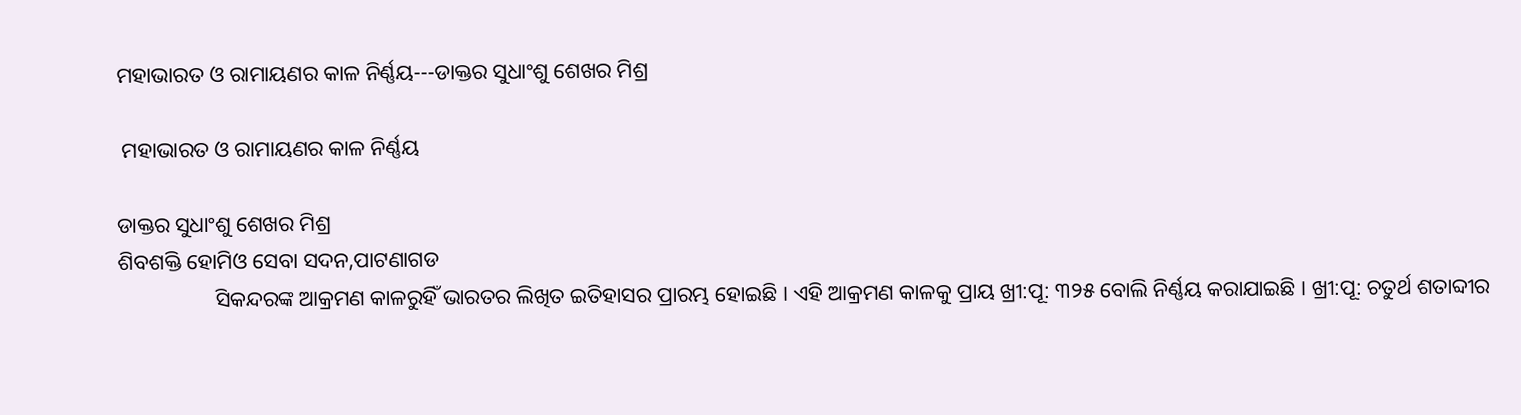ମହାଭାରତ ଓ ରାମାୟଣର କାଳ ନିର୍ଣ୍ଣୟ---ଡାକ୍ତର ସୁଧାଂଶୁ ଶେଖର ମିଶ୍ର

 ମହାଭାରତ ଓ ରାମାୟଣର କାଳ ନିର୍ଣ୍ଣୟ

ଡାକ୍ତର ସୁଧାଂଶୁ ଶେଖର ମିଶ୍ର
ଶିବଶକ୍ତି ହୋମିଓ ସେବା ସଦନ,ପାଟଣାଗଡ
                  ସିକନ୍ଦରଙ୍କ ଆକ୍ରମଣ କାଳରୁହିଁ ଭାରତର ଲିଖିତ ଇତିହାସର ପ୍ରାରମ୍ଭ ହୋଇଛି । ଏହି ଆକ୍ରମଣ କାଳକୁ ପ୍ରାୟ ଖ୍ରୀ:ପୂ: ୩୨୫ ବୋଲି ନିର୍ଣ୍ଣୟ କରାଯାଇଛି । ଖ୍ରୀ:ପୂ: ଚତୁର୍ଥ ଶତାବ୍ଦୀର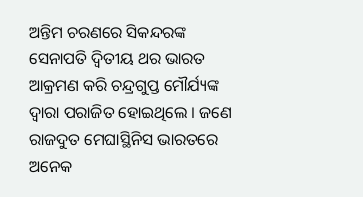ଅନ୍ତିମ ଚରଣରେ ସିକନ୍ଦରଙ୍କ ସେନାପତି ଦ୍ୱିତୀୟ ଥର ଭାରତ ଆକ୍ରମଣ କରି ଚନ୍ଦ୍ରଗୁପ୍ତ ମୌର୍ଯ୍ୟଙ୍କ ଦ୍ୱାରା ପରାଜିତ ହୋଇଥିଲେ । ଜଣେ ରାଜଦୁତ ମେଘାସ୍ଥିନିସ ଭାରତରେ ଅନେକ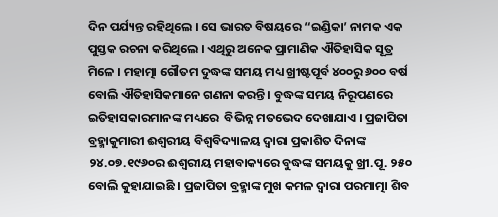ଦିନ ପର୍ଯ୍ୟନ୍ତ ରହିଥିଲେ । ସେ ଭାରତ ବିଷୟରେ “ଇଣ୍ଡିକା’ ନାମକ ଏକ ପୁସ୍ତକ ରଚନା କରିଥିଲେ । ଏଥିରୁ ଅନେକ ପ୍ରାମାଣିକ ଐତିହାସିକ ସୂତ୍ର ମିଳେ । ମହାତ୍ମା ଗୌତମ ଦୁଦ୍ଧଙ୍କ ସମୟ ମଧ୍ୟ ଖ୍ରୀଷ୍ଟପୂର୍ବ ୪୦୦ରୁ ୬୦୦ ବର୍ଷ ବୋଲି ଐତିହାସିକମାନେ ଗଣନା କରନ୍ତି । ବୁଦ୍ଧଙ୍କ ସମୟ ନିରୂପଣରେ ଇତିହାସକାରମାନଙ୍କ ମଧ୍ୟରେ  ବିଭିନ୍ନ ମତଭେଦ ଦେଖାଯାଏ । ପ୍ରଜାପିତା ବ୍ରହ୍ମାକୁମାରୀ ଈଶ୍ୱରୀୟ ବିଶ୍ୱବିଦ୍ୟାଳୟ ଦ୍ୱାରା ପ୍ରକାଶିତ ଦିନାଙ୍କ ୨୪.୦୭.୧୯୬୦ର ଈଶ୍ୱରୀୟ ମହାବାକ୍ୟରେ ବୁଦ୍ଧଙ୍କ ସମୟକୁ ଖ୍ରୀ.ପୂ. ୨୫୦ ବୋଲି କୁହାଯାଇଛି । ପ୍ରଜାପିତା ବ୍ରହ୍ମାଙ୍କ ମୁଖ କମଳ ଦ୍ୱାରା ପରମାତ୍ମା ଶିବ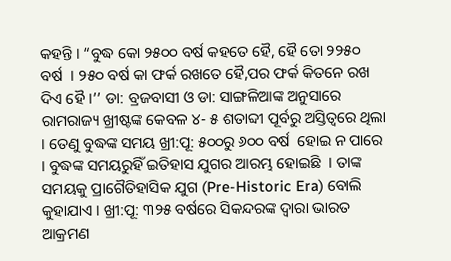କହନ୍ତି । “ବୁଦ୍ଧ କୋ ୨୫୦୦ ବର୍ଷ କହତେ ହୈ, ହୈ ତୋ ୨୨୫୦ ବର୍ଷ  । ୨୫୦ ବର୍ଷ କା ଫର୍କ ରଖତେ ହୈ,ପର ଫର୍କ କିତନେ ରଖ ଦିଏ ହୈ ।’’ ଡା: ବ୍ରଜବାସୀ ଓ ଡା: ସାଙ୍ଗଳିଆଙ୍କ ଅନୁସାରେ ରାମରାଜ୍ୟ ଖ୍ରୀଷ୍ଟଙ୍କ କେବଳ ୪- ୫ ଶତାବ୍ଦୀ ପୂର୍ବରୁ ଅସ୍ତିତ୍ୱରେ ଥିଲା । ତେଣୁ ବୁଦ୍ଧଙ୍କ ସମୟ ଖ୍ରୀ:ପୂ: ୫୦୦ରୁ ୬୦୦ ବର୍ଷ  ହୋଇ ନ ପାରେ । ବୁଦ୍ଧଙ୍କ ସମୟରୁହିଁ ଇତିହାସ ଯୁଗର ଆରମ୍ଭ ହୋଇଛି  । ତାଙ୍କ ସମୟକୁ ପ୍ରାଗୈତିହାସିକ ଯୁଗ (Pre-Historic Era) ବୋଲି କୁହାଯାଏ । ଖ୍ରୀ:ପୂ: ୩୨୫ ବର୍ଷରେ ସିକନ୍ଦରଙ୍କ ଦ୍ୱାରା ଭାରତ ଆକ୍ରମଣ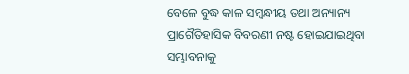ବେଳେ ବୁଦ୍ଧ କାଳ ସମ୍ବନ୍ଧୀୟ ତଥା ଅନ୍ୟାନ୍ୟ ପ୍ରାଗୈତିହାସିକ ବିବରଣୀ ନଷ୍ଟ ହୋଇଯାଇଥିବା ସମ୍ଭାବନାକୁ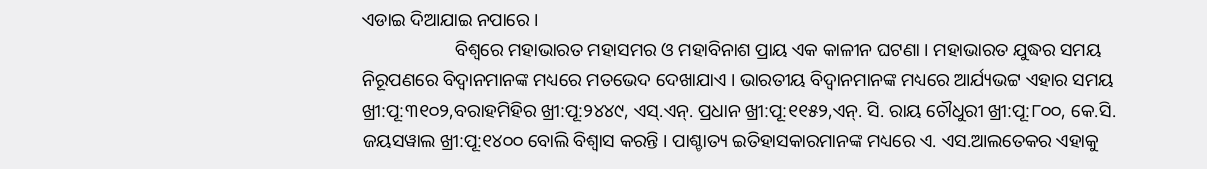ଏଡାଇ ଦିଆଯାଇ ନପାରେ ।
                    ବିଶ୍ୱରେ ମହାଭାରତ ମହାସମର ଓ ମହାବିନାଶ ପ୍ରାୟ ଏକ କାଳୀନ ଘଟଣା । ମହାଭାରତ ଯୁଦ୍ଧର ସମୟ ନିରୂପଣରେ ବିଦ୍ୱାନମାନଙ୍କ ମଧ୍ୟରେ ମତଭେଦ ଦେଖାଯାଏ । ଭାରତୀୟ ବିଦ୍ୱାନମାନଙ୍କ ମଧ୍ୟରେ ଆର୍ଯ୍ୟଭଟ୍ଟ ଏହାର ସମୟ ଖ୍ରୀ:ପୂ:୩୧୦୨,ବରାହମିହିର ଖ୍ରୀ:ପୂ:୨୪୪୯, ଏସ୍.ଏନ୍. ପ୍ରଧାନ ଖ୍ରୀ:ପୂ:୧୧୫୨,ଏନ୍. ସି. ରାୟ ଚୌଧୁରୀ ଖ୍ରୀ:ପୂ:୮୦୦, କେ.ସି. ଜୟସୱାଲ ଖ୍ରୀ:ପୂ:୧୪୦୦ ବୋଲି ବିଶ୍ୱାସ କରନ୍ତି । ପାଶ୍ଚାତ୍ୟ ଇତିହାସକାରମାନଙ୍କ ମଧ୍ୟରେ ଏ. ଏସ.ଆଲତେକର ଏହାକୁ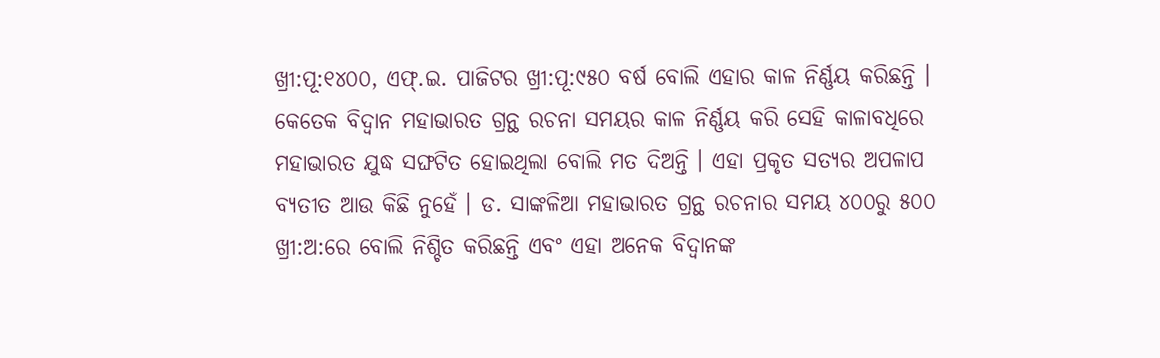ଖ୍ରୀ:ପୂ:୧୪୦୦, ଏଫ୍.ଇ. ପାଜିଟର ଖ୍ରୀ:ପୂ:୯୫୦ ବର୍ଷ ବୋଲି ଏହାର କାଳ ନିର୍ଣ୍ଣୟ କରିଛନ୍ତି । କେତେକ ବିଦ୍ୱାନ ମହାଭାରତ ଗ୍ରନ୍ଥ ରଚନା ସମୟର କାଳ ନିର୍ଣ୍ଣୟ କରି ସେହି କାଳାବଧିରେ ମହାଭାରତ ଯୁଦ୍ଧ ସଙ୍ଘଟିତ ହୋଇଥିଲା ବୋଲି ମତ ଦିଅନ୍ତି । ଏହା ପ୍ରକୃତ ସତ୍ୟର ଅପଳାପ ବ୍ୟତୀତ ଆଉ କିଛି ନୁହେଁ । ଡ. ସାଙ୍କଳିଆ ମହାଭାରତ ଗ୍ରନ୍ଥ ରଚନାର ସମୟ ୪୦୦ରୁ ୫୦୦ ଖ୍ରୀ:ଅ:ରେ ବୋଲି ନିଶ୍ଚିତ କରିଛନ୍ତି ଏବଂ ଏହା ଅନେକ ବିଦ୍ୱାନଙ୍କ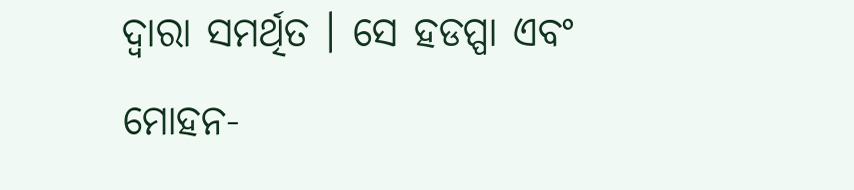ଦ୍ୱାରା ସମର୍ଥିତ । ସେ ହଡପ୍ପା ଏବଂ ମୋହନ-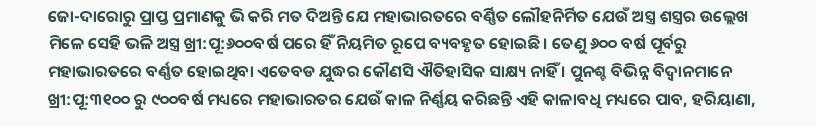ଜୋ-ଦାରୋରୁ ପ୍ରାପ୍ତ ପ୍ରମାଣକୁ ଭି କରି ମତ ଦିଅନ୍ତି ଯେ ମହାଭାରତରେ ବର୍ଣ୍ଣିତ ଲୌହନିର୍ମିତ ଯେଉଁ ଅସ୍ତ୍ର ଶସ୍ତ୍ରର ଉଲ୍ଲେଖ ମିଳେ ସେହି ଭଳି ଅସ୍ତ୍ର ଖ୍ରୀ:ପୂ:୬୦୦ବର୍ଷ ପରେ ହିଁ ନିୟମିତ ରୂପେ ବ୍ୟବହୃତ ହୋଇଛି । ତେଣୁ ୬୦୦ ବର୍ଷ ପୂର୍ବରୁ  ମହାଭାରତରେ ବର୍ଣ୍ଣତ ହୋଇଥିବା ଏତେବଡ ଯୁଦ୍ଧର କୌଣସି ଐତିହାସିକ ସାକ୍ଷ୍ୟ ନାହିଁ । ପୁନଶ୍ଚ ବିଭିନ୍ନ ବିଦ୍ୱାନମାନେ ଖ୍ରୀ:ପୂ:୩୧୦୦ ରୁ ୯୦୦ବର୍ଷ ମଧ୍ୟରେ ମହାଭାରତର ଯେଉଁ କାଳ ନିର୍ଣ୍ଣୟ କରିଛନ୍ତି ଏହି କାଳାବଧି ମଧ୍ୟରେ ପାବ, ହରିୟାଣା,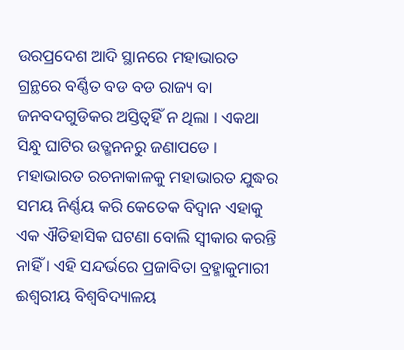ଉରପ୍ରଦେଶ ଆଦି ସ୍ଥାନରେ ମହାଭାରତ ଗ୍ରନ୍ଥରେ ବର୍ଣ୍ଣିତ ବଡ ବଡ ରାଜ୍ୟ ବା ଜନବଦଗୁଡିକର ଅସ୍ତିତ୍ୱହିଁ ନ ଥିଲା । ଏକଥା ସିନ୍ଧୁ ଘାଟିର ଉତ୍ଖନନରୁ ଜଣାପଡେ । ମହାଭାରତ ରଚନାକାଳକୁ ମହାଭାରତ ଯୁଦ୍ଧର ସମୟ ନିର୍ଣ୍ଣୟ କରି କେତେକ ବିଦ୍ୱାନ ଏହାକୁ ଏକ ଐତିହାସିକ ଘଟଣା ବୋଲି ସ୍ୱୀକାର କରନ୍ତି ନାହିଁ । ଏହି ସନ୍ଦର୍ଭରେ ପ୍ରଜାବିତା ବ୍ରହ୍ମାକୁମାରୀ ଈଶ୍ୱରୀୟ ବିଶ୍ୱବିଦ୍ୟାଳୟ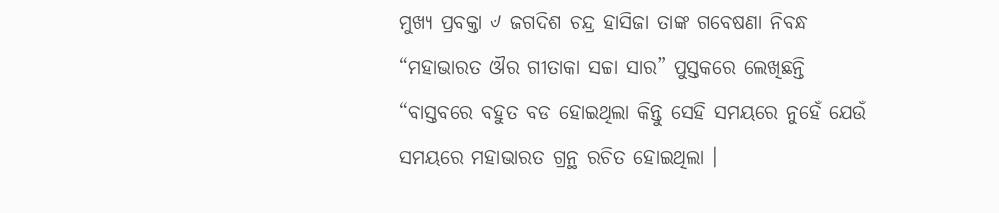ମୁଖ୍ୟ ପ୍ରବକ୍ତା ୰ ଜଗଦିଶ ଚନ୍ଦ୍ର ହାସିଜା ତାଙ୍କ ଗବେଷଣା ନିବନ୍ଧ “ମହାଭାରତ ଔର ଗୀତାକା ସଚ୍ଚା ସାର” ପୁସ୍ତକରେ ଲେଖିଛନ୍ତି “ବାସ୍ତବରେ ବହୁତ ବଡ ହୋଇଥିଲା କିନ୍ତୁ ସେହି ସମୟରେ ନୁହେଁ ଯେଉଁ ସମୟରେ ମହାଭାରତ ଗ୍ରନ୍ଥ ରଚିତ ହୋଇଥିଲା ।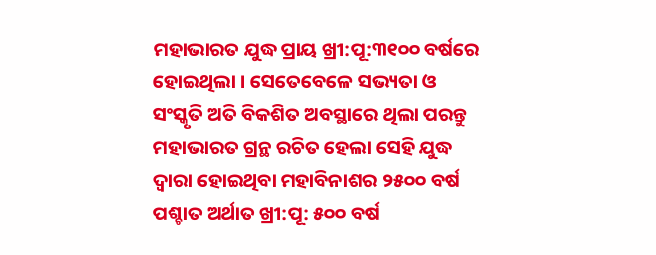ମହାଭାରତ ଯୁଦ୍ଧ ପ୍ରାୟ ଖ୍ରୀ:ପୂ:୩୧୦୦ ବର୍ଷରେ ହୋଇଥିଲା । ସେତେବେଳେ ସଭ୍ୟତା ଓ ସଂସ୍କୃତି ଅତି ବିକଶିତ ଅବସ୍ଥାରେ ଥିଲା ପରନ୍ତୁ ମହାଭାରତ ଗ୍ରନ୍ଥ ରଚିତ ହେଲା ସେହି ଯୁଦ୍ଧ ଦ୍ୱାରା ହୋଇଥିବା ମହାବିନାଶର ୨୫୦୦ ବର୍ଷ ପଶ୍ଚାତ ଅର୍ଥାତ ଖ୍ରୀ:ପୂ: ୫୦୦ ବର୍ଷ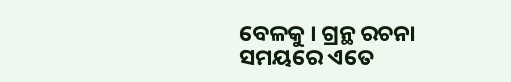ବେଳକୁ । ଗ୍ରନ୍ଥ ରଚନା ସମୟରେ ଏତେ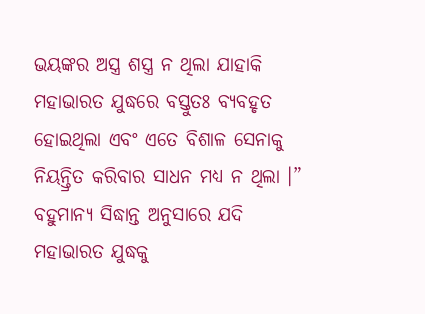ଭୟଙ୍କର ଅସ୍ତ୍ର ଶସ୍ତ୍ର ନ ଥିଲା ଯାହାକି ମହାଭାରତ ଯୁଦ୍ଧରେ ବସ୍ତୁତଃ ବ୍ୟବହୃତ ହୋଇଥିଲା ଏବଂ ଏତେ ବିଶାଳ ସେନାକୁ ନିୟନ୍ତ୍ରିତ କରିବାର ସାଧନ ମଧ୍ୟ ନ ଥିଲା ।”
ବହୁମାନ୍ୟ ସିଦ୍ଧାନ୍ତ ଅନୁସାରେ ଯଦି ମହାଭାରତ ଯୁଦ୍ଧକୁ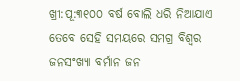ଖ୍ରୀ:ପୂ:୩୧୦୦ ବର୍ଷ ବୋଲି ଧରି ନିଆଯାଏ ତେବେ ସେହି ସମୟରେ ସମଗ୍ର ବିଶ୍ୱର ଜନସଂଖ୍ୟା ବର୍ମାନ ଜନ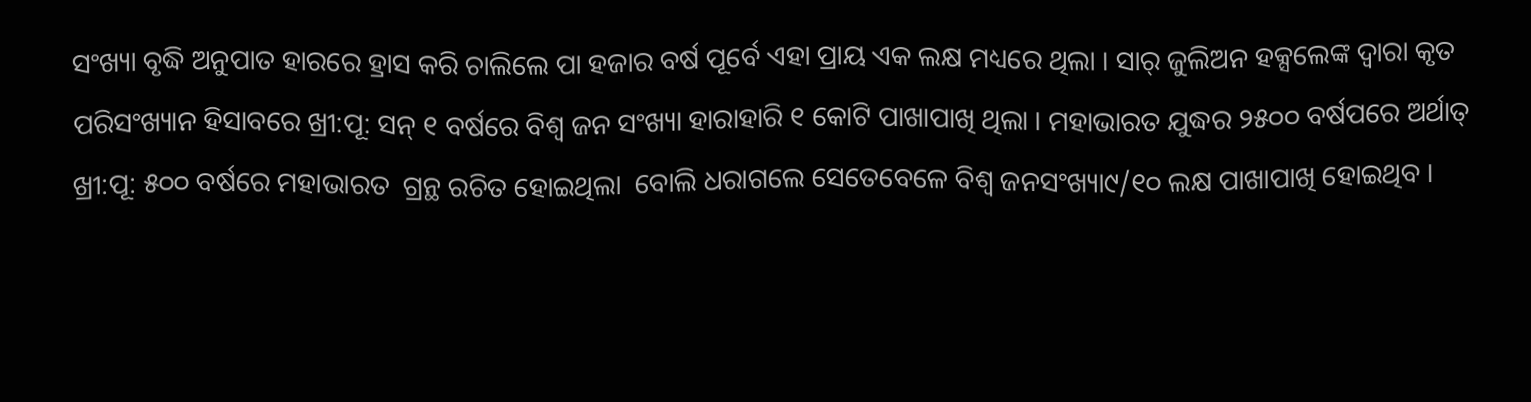ସଂଖ୍ୟା ବୃଦ୍ଧି ଅନୁପାତ ହାରରେ ହ୍ରାସ କରି ଚାଲିଲେ ପା ହଜାର ବର୍ଷ ପୂର୍ବେ ଏହା ପ୍ରାୟ ଏକ ଲକ୍ଷ ମଧ୍ୟରେ ଥିଲା । ସାର୍ ଜୁଲିଅନ ହକ୍ସଲେଙ୍କ ଦ୍ୱାରା କୃତ ପରିସଂଖ୍ୟାନ ହିସାବରେ ଖ୍ରୀ:ପୂ: ସନ୍ ୧ ବର୍ଷରେ ବିଶ୍ୱ ଜନ ସଂଖ୍ୟା ହାରାହାରି ୧ କୋଟି ପାଖାପାଖି ଥିଲା । ମହାଭାରତ ଯୁଦ୍ଧର ୨୫୦୦ ବର୍ଷପରେ ଅର୍ଥାତ୍ ଖ୍ରୀ:ପୂ: ୫୦୦ ବର୍ଷରେ ମହାଭାରତ  ଗ୍ରନ୍ଥ ରଚିତ ହୋଇଥିଲା  ବୋଲି ଧରାଗଲେ ସେତେବେଳେ ବିଶ୍ୱ ଜନସଂଖ୍ୟା୯/୧୦ ଲକ୍ଷ ପାଖାପାଖି ହୋଇଥିବ ।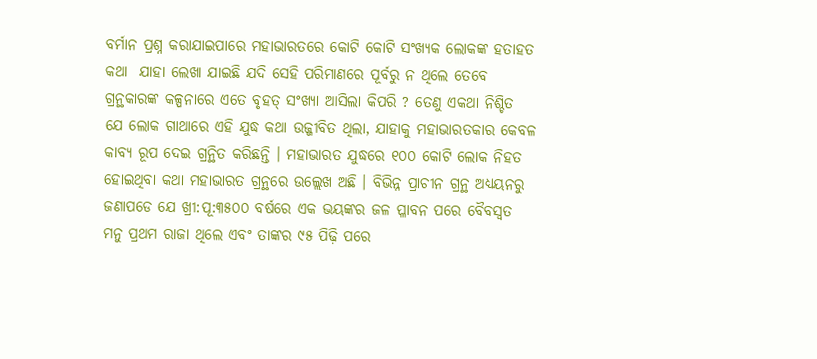ବର୍ମାନ ପ୍ରଶ୍ନ କରାଯାଇପାରେ ମହାଭାରତରେ କୋଟି କୋଟି ସଂଖ୍ୟକ ଲୋକଙ୍କ ହତାହତ କଥା  ଯାହା ଲେଖା ଯାଇଛି ଯଦି ସେହି ପରିମାଣରେ ପୂର୍ବରୁ ନ ଥିଲେ ତେବେ ଗ୍ରନ୍ଥକାରଙ୍କ କଳ୍ପନାରେ ଏତେ ବୃହତ୍ ସଂଖ୍ୟା ଆସିଲା କିପରି ? ତେଣୁ ଏକଥା ନିଶ୍ଚିତ ଯେ ଲୋକ ଗାଥାରେ ଏହି ଯୁଦ୍ଧ କଥା ଉଜ୍ଜୀବିତ ଥିଲା, ଯାହାକୁ ମହାଭାରତକାର କେବଳ କାବ୍ୟ ରୂପ ଦେଇ ଗ୍ରନ୍ଥିତ କରିଛନ୍ତି । ମହାଭାରତ ଯୁଦ୍ଧରେ ୧୦୦ କୋଟି ଲୋକ ନିହତ ହୋଇଥିବା କଥା ମହାଭାରତ ଗ୍ରନ୍ଥରେ ଉଲ୍ଲେଖ ଅଛି । ବିଭିନ୍ନ ପ୍ରାଚୀନ ଗ୍ରନ୍ଥ ଅଧ୍ୟୟନରୁ ଜଣାପଡେ ଯେ ଖ୍ରୀ:ପୂ:୩୫୦୦ ବର୍ଷରେ ଏକ ଭୟଙ୍କର ଜଳ ପ୍ଳାବନ ପରେ ବୈବସ୍ୱତ ମନୁ ପ୍ରଥମ ରାଜା ଥିଲେ ଏବଂ ତାଙ୍କର ୯୫ ପିଢ଼ି ପରେ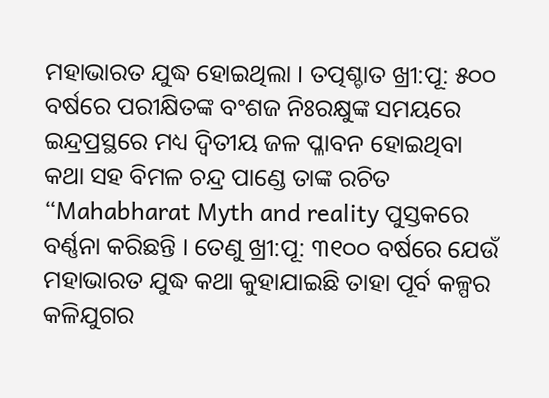ମହାଭାରତ ଯୁଦ୍ଧ ହୋଇଥିଲା । ତତ୍ପଶ୍ଚାତ ଖ୍ରୀ:ପୂ: ୫୦୦ ବର୍ଷରେ ପରୀକ୍ଷିତଙ୍କ ବଂଶଜ ନିଃରକ୍ଷୁଙ୍କ ସମୟରେ ଇନ୍ଦ୍ରପ୍ରସ୍ଥରେ ମଧ୍ୟ ଦ୍ୱିତୀୟ ଜଳ ପ୍ଳାବନ ହୋଇଥିବା କଥା ସହ ବିମଳ ଚନ୍ଦ୍ର ପାଣ୍ଡେ ତାଙ୍କ ରଚିତ “Mahabharat Myth and reality ପୁସ୍ତକରେ ବର୍ଣ୍ଣନା କରିଛନ୍ତି । ତେଣୁ ଖ୍ରୀ:ପୂ: ୩୧୦୦ ବର୍ଷରେ ଯେଉଁ ମହାଭାରତ ଯୁଦ୍ଧ କଥା କୁହାଯାଇଛି ତାହା ପୂର୍ବ କଳ୍ପର କଳିଯୁଗର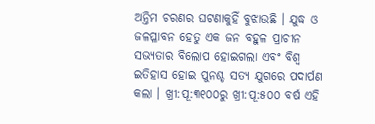ଅନ୍ତିମ ଚରଣର ଘଟଣାକୁହିଁ ବୁଝାଉଛି । ଯୁଦ୍ଧ ଓ ଜଳପ୍ଳାବନ ହେତୁ ଏକ ଜନ ବହୁଳ ପ୍ରାଚୀନ ସଭ୍ୟତାର ବିଲୋପ ହୋଇଗଲା ଏବଂ ବିଶ୍ୱ ଇତିହାସ ହୋଇ ପୁନଶ୍ଚ ସତ୍ୟ ଯୁଗରେ ପଦାର୍ପଣ କଲା । ଖ୍ରୀ:ପୂ:୩୧୦୦ରୁ ଖ୍ରୀ:ପୂ:୫୦୦ ବର୍ଷ ଏହି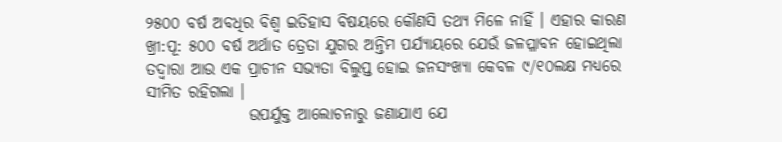୨୫୦୦ ବର୍ଷ ଅବଧିର ବିଶ୍ୱ ଇତିହାସ ବିଷୟରେ କୌଣସି ତଥ୍ୟ ମିଳେ ନାହିଁ । ଏହାର କାରଣ ଖ୍ରୀ:ପୂ: ୫୦୦ ବର୍ଷ ଅର୍ଥାତ ତ୍ରେତା ଯୁଗର ଅନ୍ତିମ ପର୍ଯ୍ୟାୟରେ ଯେଉଁ ଜଳପ୍ଳାବନ ହୋଇଥିଲା ତଦ୍ୱାରା ଆଉ ଏକ ପ୍ରାଚୀନ ସଭ୍ୟତା ବିଲୁପ୍ତ ହୋଇ ଜନସଂଖ୍ୟା କେବଳ ୯/୧୦ଲକ୍ଷ ମଧ୍ୟରେ ସୀମିତ ରହିଗଲା ।
                ଉପର୍ଯୁକ୍ତ ଆଲୋଚନାରୁ ଜଣାଯାଏ ଯେ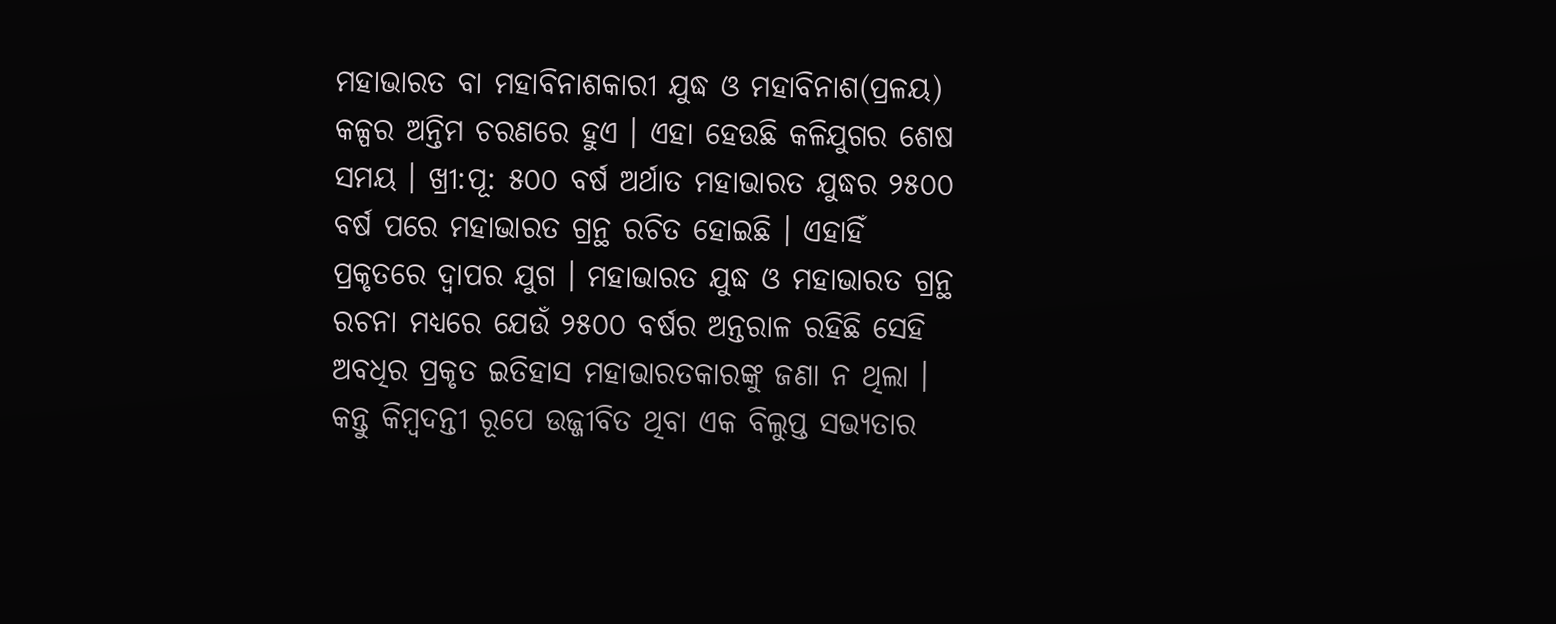ମହାଭାରତ ବା ମହାବିନାଶକାରୀ ଯୁଦ୍ଧ ଓ ମହାବିନାଶ(ପ୍ରଳୟ) କଳ୍ପର ଅନ୍ତିମ ଚରଣରେ ହୁଏ । ଏହା ହେଉଛି କଳିଯୁଗର ଶେଷ ସମୟ । ଖ୍ରୀ:ପୂ: ୫୦୦ ବର୍ଷ ଅର୍ଥାତ ମହାଭାରତ ଯୁଦ୍ଧର ୨୫୦୦ ବର୍ଷ ପରେ ମହାଭାରତ ଗ୍ରନ୍ଥ ରଚିତ ହୋଇଛି । ଏହାହିଁ ପ୍ରକୃତରେ ଦ୍ୱାପର ଯୁଗ । ମହାଭାରତ ଯୁଦ୍ଧ ଓ ମହାଭାରତ ଗ୍ରନ୍ଥ ରଚନା ମଧ୍ୟରେ ଯେଉଁ ୨୫୦୦ ବର୍ଷର ଅନ୍ତରାଳ ରହିଛି ସେହି ଅବଧିର ପ୍ରକୃତ ଇତିହାସ ମହାଭାରତକାରଙ୍କୁ ଜଣା ନ ଥିଲା । କନ୍ତୁ କିମ୍ବଦନ୍ତୀ ରୂପେ ଉଜ୍ଜୀବିତ ଥିବା ଏକ ବିଲୁପ୍ତ ସଭ୍ୟତାର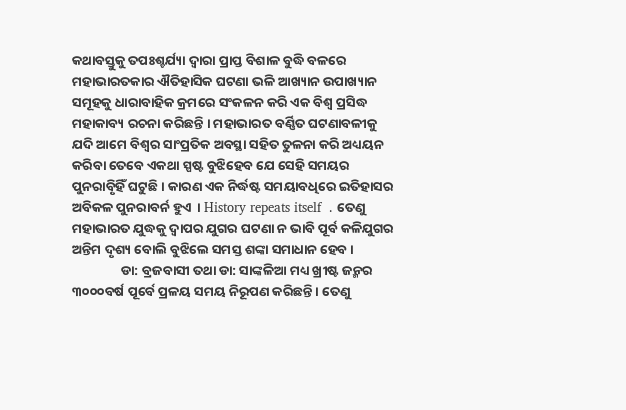କଥାବସ୍ତୁକୁ ତପଃଶ୍ଚର୍ଯ୍ୟା ଦ୍ୱାରା ପ୍ରାପ୍ତ ବିଶାଳ ବୁଦ୍ଧି ବଳରେ ମହାଭାରତକାର ଐତିହାସିକ ଘଟଣା ଭଳି ଆଖ୍ୟାନ ଉପାଖ୍ୟାନ ସମୂହକୁ ଧାରାବାହିକ କ୍ରମରେ ସଂକଳନ କରି ଏକ ବିଶ୍ୱ ପ୍ରସିଦ୍ଧ ମହାକାବ୍ୟ ରଚନା କରିଛନ୍ତି । ମହାଭାରତ ବର୍ଣ୍ଣିତ ଘଟଣାବଳୀକୁ ଯଦି ଆମେ ବିଶ୍ୱର ସାଂପ୍ରତିକ ଅବସ୍ଥା ସହିତ ତୁଳନା କରି ଅଧ୍ୟୟନ କରିବା ତେବେ ଏକଥା ସ୍ପଷ୍ଟ ବୁଝିହେବ ଯେ ସେହି ସମୟର ପୁନରାବୃିହିଁ ଘଟୁଛି । କାରଣ ଏକ ନିର୍ଦ୍ଧଷ୍ଟ ସମୟାବଧିରେ ଇତିହାସର ଅବିକଳ ପୁନରାବର୍ନ ହୁଏ  । History repeats itself  . ତେଣୁ ମହାଭାରତ ଯୁଦ୍ଧକୁ ଦ୍ୱାପର ଯୁଗର ଘଟଣା ନ ଭାବି ପୂର୍ବ କଳିଯୁଗର ଅନ୍ତିମ ଦୃଶ୍ୟ ବୋଲି ବୁଝିଲେ ସମସ୍ତ ଶଙ୍କା ସମାଧାନ ହେବ ।
                ଡା: ବ୍ରଜବାସୀ ତଥା ଡା: ସାଙ୍କଳିଆ ମଧ୍ୟ ଖ୍ରୀଷ୍ଟ ଜନ୍ମର ୩୦୦୦ବର୍ଷ ପୂର୍ବେ ପ୍ରଳୟ ସମୟ ନିରୂପଣ କରିଛନ୍ତି । ତେଣୁ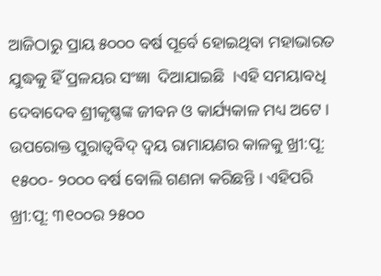ଆଜିଠାରୁ ପ୍ରାୟ ୫୦୦୦ ବର୍ଷ ପୂର୍ବେ ହୋଇଥିବା ମହାଭାରତ ଯୁଦ୍ଧକୁ ହିଁ ପ୍ରଳୟର ସଂଜ୍ଞା  ଦିଆଯାଇଛି  ।ଏହି ସମୟାବଧି ଦେବାଦେବ ଶ୍ରୀକୃଷ୍ଣଙ୍କ ଜୀବନ ଓ କାର୍ଯ୍ୟକାଳ ମଧ୍ୟ ଅଟେ । ଉପରୋକ୍ତ ପୁରାତ୍ୱବିଦ୍ ଦ୍ୱୟ ରାମାୟଣର କାଳକୁ ଖ୍ରୀ:ପୂ: ୧୫୦୦- ୨୦୦୦ ବର୍ଷ ବୋଲି ଗଣନା କରିଛନ୍ତି । ଏହିପରି ଖ୍ରୀ:ପୂ: ୩୧୦୦ର ୨୫୦୦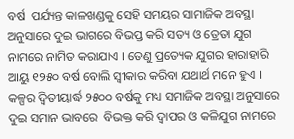ବର୍ଷ  ପର୍ଯ୍ୟନ୍ତ କାଳଖଣ୍ଡକୁ ସେହି ସମୟର ସାମାଜିକ ଅବସ୍ଥା ଅନୁସାରେ ଦୁଇ ଭାଗରେ ବିଭପ୍ତ କରି ସତ୍ୟ ଓ ତ୍ରେତା ଯୁଗ ନାମରେ ନାମିତ କରାଯାଏ । ତେଣୁ ପ୍ରତ୍ୟେକ ଯୁଗର ହାରାହାରି ଆୟୁ ୧୨୫୦ ବର୍ଷ ବୋଲି ସ୍ୱୀକାର କରିବା ଯଥାର୍ଥ ମନେ ହୁଏ । କଳ୍ପର ଦ୍ୱିତୀୟାର୍ଦ୍ଧ ୨୫୦୦ ବର୍ଷକୁ ମଧ୍ୟ ସମାଜିକ ଅବସ୍ଥା ଅନୁସାରେ ଦୁଇ ସମାନ ଭାବରେ  ବିଭକ୍ତ କରି ଦ୍ୱାପର ଓ କଳିଯୁଗ ନାମରେ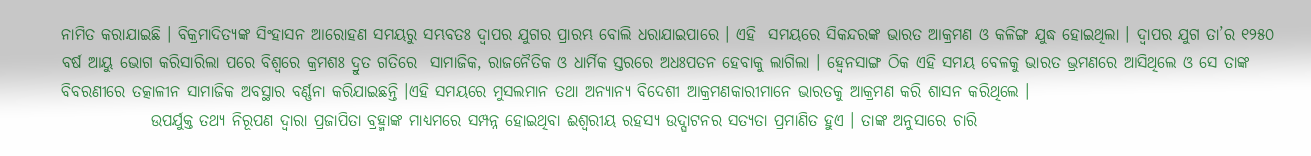ନାମିତ କରାଯାଇଛି । ବିକ୍ରମାଦିତ୍ୟଙ୍କ ସିଂହାସନ ଆରୋହଣ ସମୟରୁ ସମ୍ଭବତଃ ଦ୍ୱାପର ଯୁଗର ପ୍ରାରମ୍ଭ ବୋଲି ଧରାଯାଇପାରେ । ଏହି  ସମୟରେ ସିକନ୍ଦରଙ୍କ ଭାରତ ଆକ୍ରମଣ ଓ କଳିଙ୍ଗ ଯୁଦ୍ଧ ହୋଇଥିଲା । ଦ୍ୱାପର ଯୁଗ ତା’ର ୧୨୫୦ ବର୍ଷ ଆୟୁ ଭୋଗ କରିସାରିଲା ପରେ ବିଶ୍ୱରେ କ୍ରମଶଃ ଦ୍ରୁତ ଗତିରେ  ସାମାଜିକ, ରାଜନୈତିକ ଓ ଧାର୍ମିକ ସ୍ତରରେ ଅଧଃପତନ ହେବାକୁ ଲାଗିଲା । ହ୍ୱେନସାଙ୍ଗ ଠିକ ଏହି ସମୟ ବେଳକୁ ଭାରତ ଭ୍ରମଣରେ ଆସିଥିଲେ ଓ ସେ ତାଙ୍କ ବିବରଣୀରେ ତତ୍କାଳୀନ ସାମାଜିକ ଅବସ୍ଥାର ବର୍ଣ୍ଣନା କରିଯାଇଛନ୍ତି ।ଏହି ସମୟରେ ମୁସଲମାନ ତଥା ଅନ୍ୟାନ୍ୟ ବିଦେଶୀ ଆକ୍ରମଣକାରୀମାନେ ଭାରତକୁ ଆକ୍ରମଣ କରି ଶାସନ କରିଥିଲେ ।
              ଉପର୍ଯୁକ୍ତ ତଥ୍ୟ ନିରୂପଣ ଦ୍ୱାରା ପ୍ରଜାପିତା ବ୍ରହ୍ମାଙ୍କ ମାଧ୍ୟମରେ ସମ୍ପନ୍ନ ହୋଇଥିବା ଈଶ୍ୱରୀୟ ରହସ୍ୟ ଉଦ୍ଘାଟନର ସତ୍ୟତା ପ୍ରମାଣିତ ହୁଏ । ତାଙ୍କ ଅନୁସାରେ ଚାରି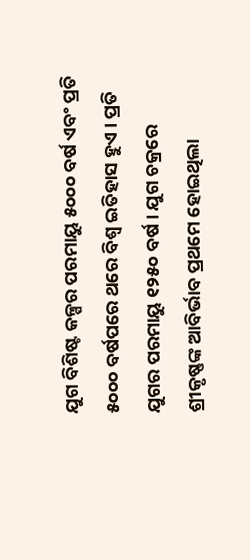ଯୁଗ ବିଶିଷ୍ଟ କଳ୍ପର ପରମାୟୁ ୫୦୦୦ ବର୍ଷ ଏବଂ ପ୍ରତି ୫୦୦୦ ବର୍ଷପରେ ଥରେ ବିଶ୍ୱ ଇତିହାସ ହୁଏ । ପ୍ରତି ଯୁଗର ପରମାୟୁ ୧୨୫୦ ବର୍ଷ । ଯୁଗ ଚକ୍ରରେ ଶ୍ରୀକୃଷ୍ଣଙ୍କ ଆବିର୍ଭାବ ପ୍ରଥମେ ହୋଇଥିଲା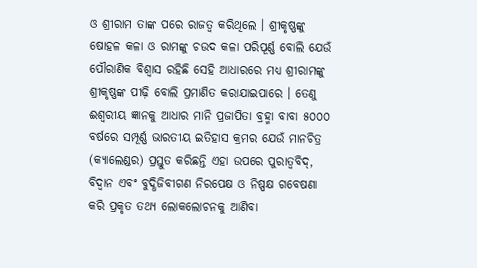ଓ ଶ୍ରୀରାମ ତାଙ୍କ ପରେ ରାଜତ୍ୱ କରିଥିଲେ । ଶ୍ରୀକୃଷ୍ଣଙ୍କୁ ଷୋହଳ କଳା ଓ ରାମଙ୍କୁ ଚଉଦ କଳା ପରିପୂର୍ଣ୍ଣ ବୋଲି ଯେଉଁ ପୌରାଣିକ ବିଶ୍ୱାସ ରହିଛି ସେହି ଆଧାରରେ ମଧ୍ୟ ଶ୍ରୀରାମଙ୍କୁ ଶ୍ରୀକୃଷ୍ଣଙ୍କ ପୀଢ଼ି ବୋଲି ପ୍ରମାଣିତ କରାଯାଇପାରେ । ତେଣୁ ଈଶ୍ୱରୀୟ ଜ୍ଞାନକୁ ଆଧାର ମାନି ପ୍ରଜାପିତା ବ୍ରହ୍ମା ବାବା ୫୦୦୦ ବର୍ଷରେ ସମ୍ପୂର୍ଣ୍ଣ ଭାରତୀୟ ଇତିହାସ କ୍ରମର ଯେଉଁ ମାନଚିତ୍ର (କ୍ୟାଲେଣ୍ଡର) ପ୍ରସ୍ତୁତ କରିଛନ୍ତି ଏହା ଉପରେ ପୁରାତ୍ୱବିଦ୍, ବିଦ୍ୱାନ ଏବଂ ବୁଦ୍ଧିଜିବୀଗଣ ନିରପେକ୍ଷ ଓ ନିଷ୍ପକ୍ଷ ଗବେଷଣା କରି ପ୍ରକୃତ ତଥ୍ୟ ଲୋକଲୋଚନକୁ ଆଣିବା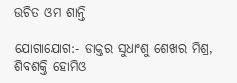ଉଚିତ ଓମ ଶାନ୍ତି

ଯୋଗାଯୋଗ:- ଡାକ୍ତର ସୁଧାଂଶୁ ଶେଖର ମିଶ୍ର, ଶିବଶକ୍ତି ହୋମିଓ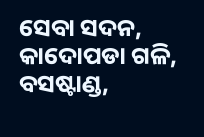ସେବା ସଦନ, କାଦୋପଡା ଗଳି, ବସଷ୍ଟାଣ୍ଡ,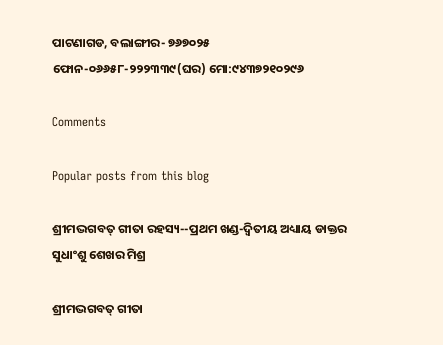ପାଟଣାଗଡ, ବଲାଙ୍ଗୀର- ୭୬୭୦୨୫  ଫୋନ-୦୬୬୫୮-୨୨୨୩୩୯(ଘର) ମୋ:୯୪୩୭୨୧୦୨୯୬

Comments

Popular posts from this blog

ଶ୍ରୀମଦ୍ଭଗବତ୍ ଗୀତା ରହସ୍ୟ--ପ୍ରଥମ ଖଣ୍ଡ-ଦ୍ୱିତୀୟ ଅଧ୍ୟାୟ ଡାକ୍ତର ସୁଧାଂଶୁ ଶେଖର ମିଶ୍ର

ଶ୍ରୀମଦ୍ଭଗବତ୍ ଗୀତା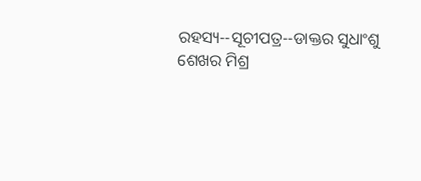ରହସ୍ୟ--ସୂଚୀପତ୍ର--ଡାକ୍ତର ସୁଧାଂଶୁ ଶେଖର ମିଶ୍ର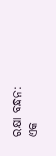ରକ୍ଷା ବନ୍ଧନ: ଏକ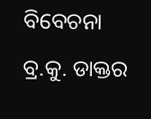ବିବେଚନା ବ୍ର.କୁ. ଡାକ୍ତର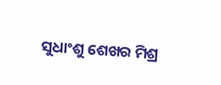ସୁଧାଂଶୁ ଶେଖର ମିଶ୍ର